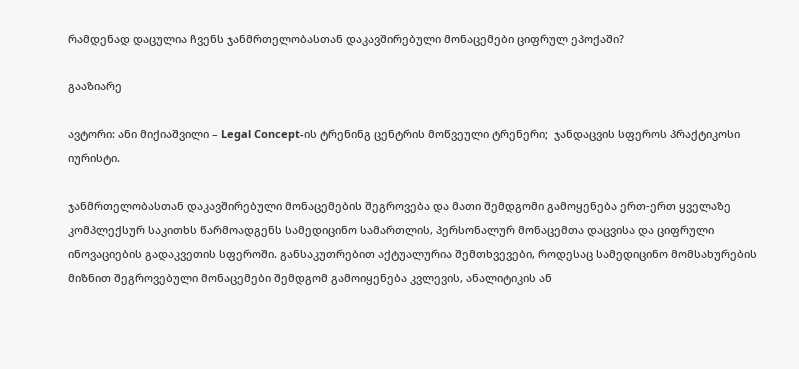რამდენად დაცულია ჩვენს ჯანმრთელობასთან დაკავშირებული მონაცემები ციფრულ ეპოქაში?

გააზიარე

ავტორი: ანი მიქიაშვილი – Legal Concept-ის ტრენინგ ცენტრის მოწვეული ტრენერი;  ჯანდაცვის სფეროს პრაქტიკოსი იურისტი.

ჯანმრთელობასთან დაკავშირებული მონაცემების შეგროვება და მათი შემდგომი გამოყენება ერთ-ერთ ყველაზე კომპლექსურ საკითხს წარმოადგენს სამედიცინო სამართლის, პერსონალურ მონაცემთა დაცვისა და ციფრული ინოვაციების გადაკვეთის სფეროში. განსაკუთრებით აქტუალურია შემთხვევები, როდესაც სამედიცინო მომსახურების მიზნით შეგროვებული მონაცემები შემდგომ გამოიყენება კვლევის, ანალიტიკის ან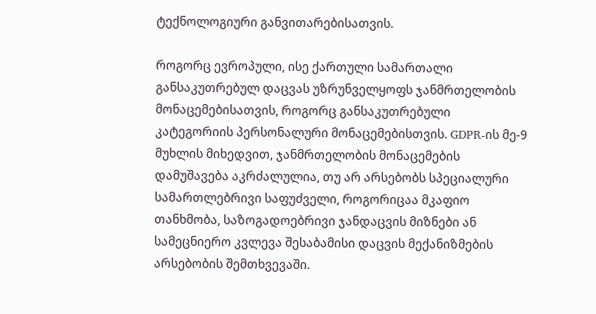ტექნოლოგიური განვითარებისათვის.

როგორც ევროპული, ისე ქართული სამართალი განსაკუთრებულ დაცვას უზრუნველყოფს ჯანმრთელობის მონაცემებისათვის, როგორც განსაკუთრებული კატეგორიის პერსონალური მონაცემებისთვის. GDPR-ის მე-9 მუხლის მიხედვით, ჯანმრთელობის მონაცემების დამუშავება აკრძალულია, თუ არ არსებობს სპეციალური სამართლებრივი საფუძველი, როგორიცაა მკაფიო თანხმობა, საზოგადოებრივი ჯანდაცვის მიზნები ან სამეცნიერო კვლევა შესაბამისი დაცვის მექანიზმების არსებობის შემთხვევაში.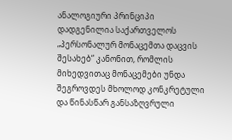ანალოგიური პრინციპი დადგენილია საქართველოს „პერსონალურ მონაცემთა დაცვის შესახებ“ კანონით, რომლის მიხედვითაც მონაცემები უნდა შეგროვდეს მხოლოდ კონკრეტული და წინასწარ განსაზღვრული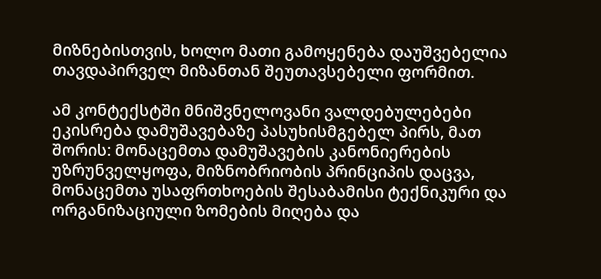მიზნებისთვის, ხოლო მათი გამოყენება დაუშვებელია თავდაპირველ მიზანთან შეუთავსებელი ფორმით.

ამ კონტექსტში მნიშვნელოვანი ვალდებულებები ეკისრება დამუშავებაზე პასუხისმგებელ პირს, მათ შორის: მონაცემთა დამუშავების კანონიერების უზრუნველყოფა, მიზნობრიობის პრინციპის დაცვა, მონაცემთა უსაფრთხოების შესაბამისი ტექნიკური და ორგანიზაციული ზომების მიღება და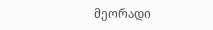მეორადი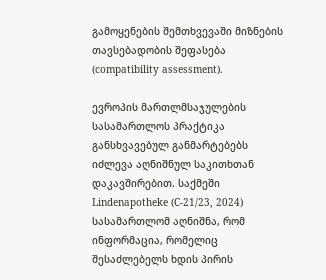გამოყენების შემთხვევაში მიზნების თავსებადობის შეფასება (compatibility assessment).

ევროპის მართლმსაჯულების სასამართლოს პრაქტიკა განსხვავებულ განმარტებებს იძლევა აღნიშნულ საკითხთან დაკავშირებით. საქმეში Lindenapotheke (C-21/23, 2024) სასამართლომ აღნიშნა, რომ ინფორმაცია, რომელიც შესაძლებელს ხდის პირის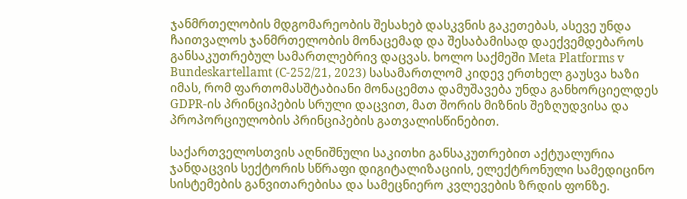ჯანმრთელობის მდგომარეობის შესახებ დასკვნის გაკეთებას, ასევე უნდა ჩაითვალოს ჯანმრთელობის მონაცემად და შესაბამისად დაექვემდებაროს განსაკუთრებულ სამართლებრივ დაცვას. ხოლო საქმეში Meta Platforms v Bundeskartellamt (C-252/21, 2023) სასამართლომ კიდევ ერთხელ გაუსვა ხაზი იმას, რომ ფართომასშტაბიანი მონაცემთა დამუშავება უნდა განხორციელდეს GDPR-ის პრინციპების სრული დაცვით, მათ შორის მიზნის შეზღუდვისა და პროპორციულობის პრინციპების გათვალისწინებით.

საქართველოსთვის აღნიშნული საკითხი განსაკუთრებით აქტუალურია ჯანდაცვის სექტორის სწრაფი დიგიტალიზაციის, ელექტრონული სამედიცინო სისტემების განვითარებისა და სამეცნიერო კვლევების ზრდის ფონზე.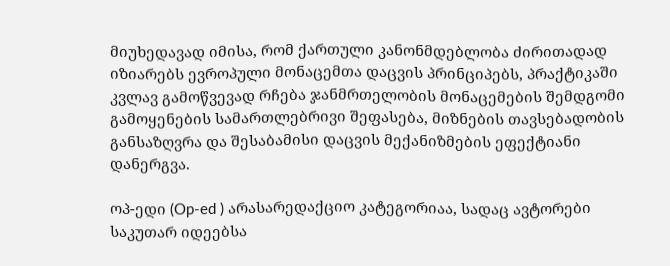მიუხედავად იმისა, რომ ქართული კანონმდებლობა ძირითადად იზიარებს ევროპული მონაცემთა დაცვის პრინციპებს, პრაქტიკაში კვლავ გამოწვევად რჩება ჯანმრთელობის მონაცემების შემდგომი გამოყენების სამართლებრივი შეფასება, მიზნების თავსებადობის განსაზღვრა და შესაბამისი დაცვის მექანიზმების ეფექტიანი დანერგვა.

ოპ-ედი (Op-ed ) არასარედაქციო კატეგორიაა, სადაც ავტორები საკუთარ იდეებსა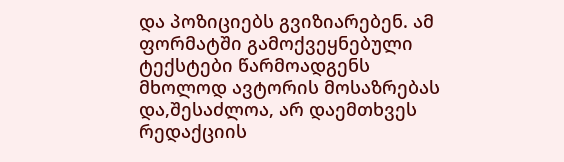და პოზიციებს გვიზიარებენ. ამ ფორმატში გამოქვეყნებული ტექსტები წარმოადგენს მხოლოდ ავტორის მოსაზრებას და,შესაძლოა, არ დაემთხვეს რედაქციის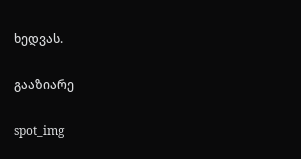ხედვას.

გააზიარე

spot_img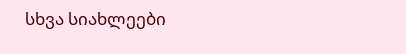სხვა სიახლეები